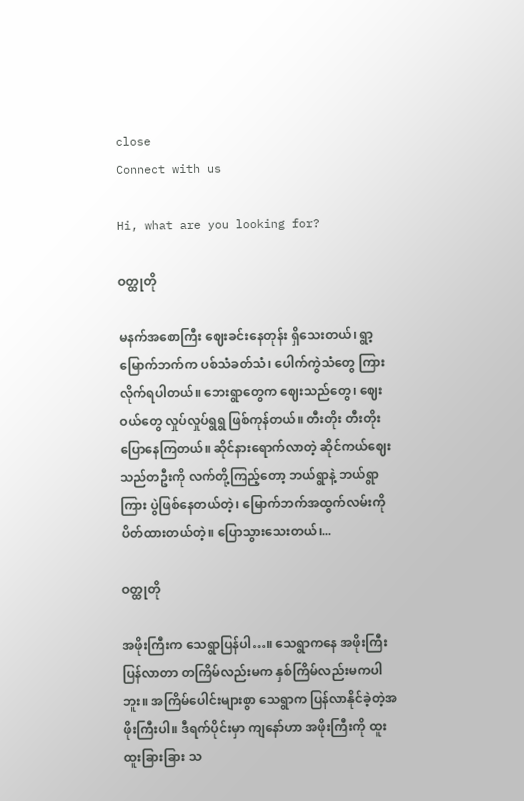close
Connect with us

Hi, what are you looking for?

ဝတ္ထုတို

မနက်အစောကြီး ဈေးခင်းနေတုန်း ရှိသေးတယ်၊ ရွာ့မြောက်ဘက်က ပစ်သံခတ်သံ၊ ပေါက်ကွဲသံတွေ ကြားလိုက်ရပါတယ်။ ဘေးရွာတွေက ဈေးသည်တွေ၊ ဈေးဝယ်တွေ လှုပ်လှုပ်ရွရွ ဖြစ်ကုန်တယ်။ တီးတိုး တီးတိုး ပြောနေကြတယ်။ ဆိုင်နားရောက်လာတဲ့ ဆိုင်ကယ်ဈေးသည်တဦးကို လက်တို့ကြည့်တော့ ဘယ်ရွာနဲ့ ဘယ်ရွာကြား ပွဲဖြစ်နေတယ်တဲ့၊ မြောက်ဘက်အထွက်လမ်းကို ပိတ်ထားတယ်တဲ့။ ပြောသွားသေးတယ်၊...

ဝတ္ထုတို

အဖိုးကြီးက သေရွာပြန်ပါ…။ သေရွာကနေ အဖိုးကြီးပြန်လာတာ တကြိမ်လည်းမက နှစ်ကြိမ်လည်းမကပါဘူး။ အကြိမ်ပေါင်းများစွာ သေရွာက ပြန်လာနိုင်ခဲ့တဲ့အဖိုးကြီးပါ။ ဒီရက်ပိုင်းမှာ ကျနော်ဟာ အဖိုးကြီးကို ထူးထူးခြားခြား သ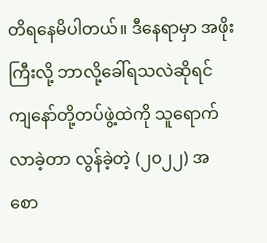တိရနေမိပါတယ်။ ဒီနေရာမှာ အဖိုးကြီးလို့ ဘာလို့ခေါ်ရသလဲဆိုရင် ကျနော်တို့တပ်ဖွဲ့ထဲကို သူရောက်လာခဲ့တာ လွန်ခဲ့တဲ့ (၂၀၂၂) အစော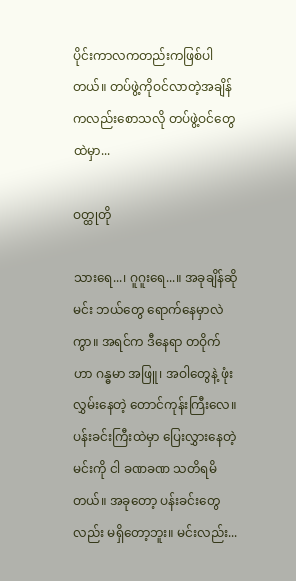ပိုင်းကာလကတည်းကဖြစ်ပါတယ်။ တပ်ဖွဲ့ကိုဝင်လာတဲ့အချိန်ကလည်းစောသလို တပ်ဖွဲ့ဝင်တွေထဲမှာ...

ဝတ္ထုတို

သားရေ...၊ ဂူဂူးရေ...။ အခုချိန်ဆို မင်း ဘယ်တွေ ရောက်နေမှာလဲကွာ။ အရင်က ဒီနေရာ တဝိုက်ဟာ ဂန္ဓမာ အဖြူ၊ အဝါတွေနဲ့ ဖုံးလွှမ်းနေတဲ့ တောင်ကုန်းကြီးလေ။ ပန်းခင်းကြီးထဲမှာ ပြေးလွှားနေတဲ့ မင်းကို ငါ ခဏခဏ သတိရမိတယ်။ အခုတော့ ပန်းခင်းတွေလည်း မရှိတော့ဘူး။ မင်းလည်း...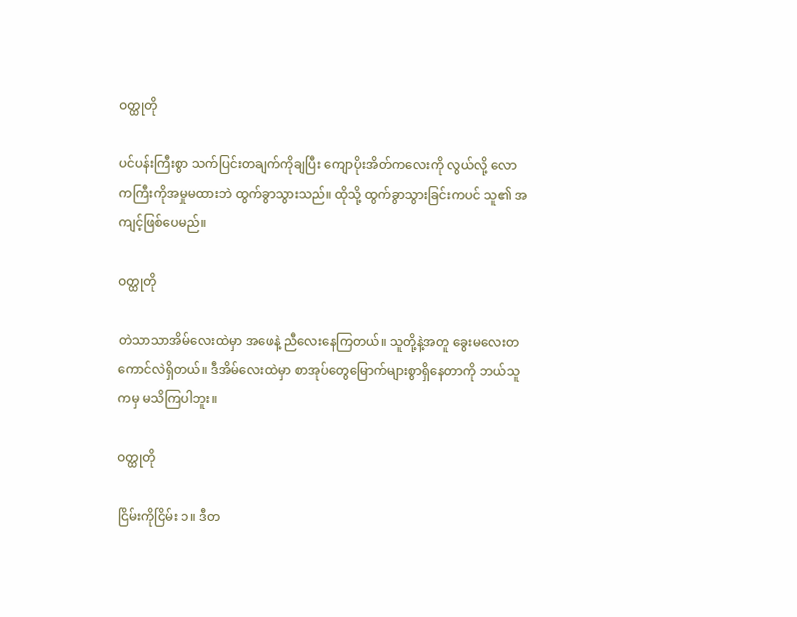ဝတ္ထုတို

ပင်ပန်းကြီးစွာ သက်ပြင်းတချက်ကိုချပြီး ကျောပိုးအိတ်ကလေးကို လွယ်လို့ လောကကြီးကိုအမှုမထားဘဲ ထွက်ခွာသွားသည်။ ထိုသို့ ထွက်ခွာသွားခြင်းကပင် သူ၏ အကျင့်ဖြစ်ပေမည်။

ဝတ္ထုတို

တဲသာသာအိမ်လေးထဲမှာ အဖေနဲ့ ညီလေးနေကြတယ်။ သူတို့နဲ့အတူ ခွေးမလေးတကောင်လဲရှိတယ်။ ဒီအိမ်လေးထဲမှာ စာအုပ်တွေမြောက်များစွာ‌ရှိနေတာကို ဘယ်သူကမှ မသိကြပါဘူး။

ဝတ္ထုတို

ငြိမ်းကိုငြိမ်း ၁။ ဒီတ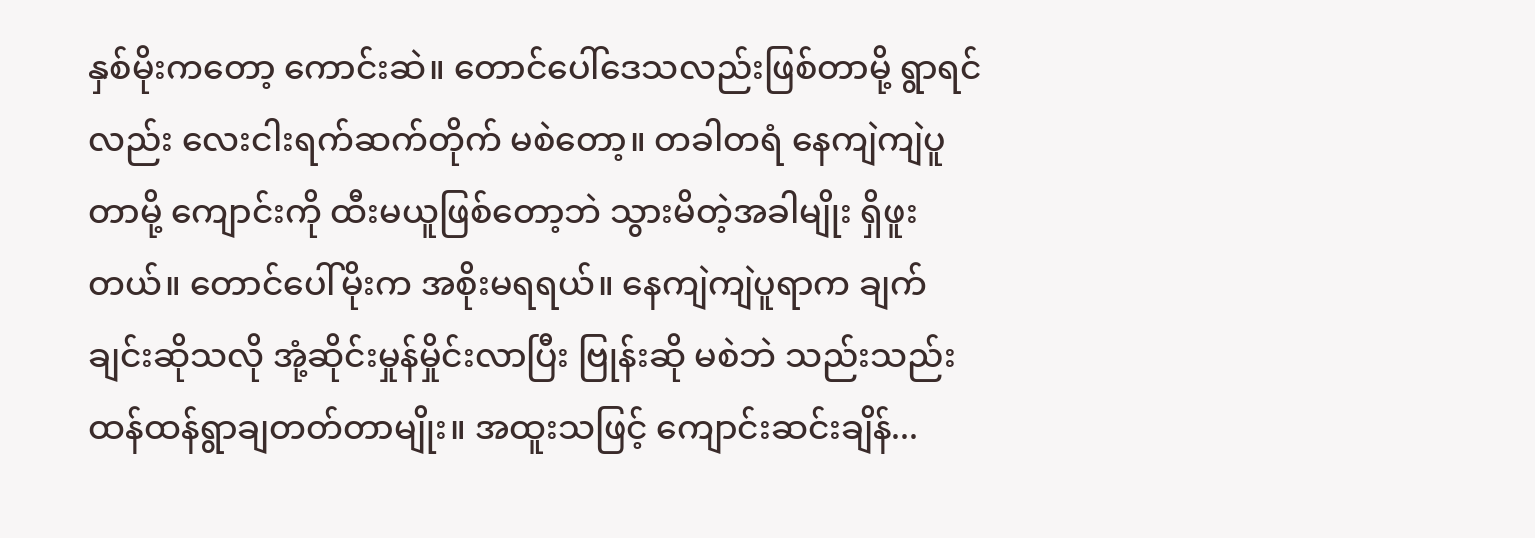နှစ်မိုးကတော့ ကောင်းဆဲ။ တောင်ပေါ်ဒေသလည်းဖြစ်တာမို့ ရွာရင်လည်း လေးငါးရက်ဆက်တိုက် မစဲတော့။ တခါတရံ နေကျဲကျဲပူတာမို့ ကျောင်းကို ထီးမယူဖြစ်တော့ဘဲ သွားမိတဲ့အခါမျိုး ရှိဖူးတယ်။ တောင်ပေါ်မိုးက အစိုးမရရယ်။ နေကျဲကျဲပူရာက ချက်ချင်းဆိုသလို အုံ့ဆိုင်းမှုန်မှိုင်းလာပြီး ဗြုန်းဆို မစဲဘဲ သည်းသည်းထန်ထန်ရွာချတတ်တာမျိုး။ အထူးသဖြင့် ကျောင်းဆင်းချိန်...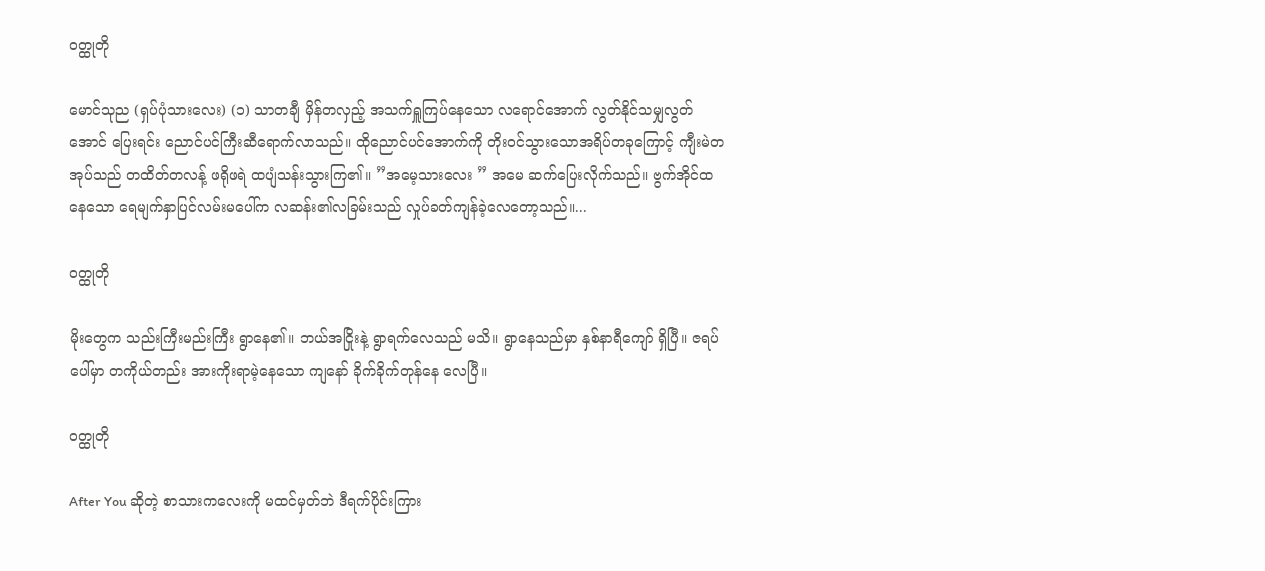ဝတ္ထုတို

မောင်သုည (ရှပ်ပုံသားလေး) (၁) သာတချီ မှိန်တလှည့် အသက်ရှူကြပ်နေသော လရောင်အောက် လွတ်နိုင်သမျှလွတ်အောင် ပြေးရင်း ညောင်ပင်ကြီးဆီရောက်လာသည်။ ထိုညောင်ပင်အောက်ကို တိုးဝင်သွားသောအရိပ်တခုကြောင့် ကျီးမဲတအုပ်သည် တထိတ်တလန့် ဖရိုဖရဲ ထပျံသန်းသွားကြ၏။ ”အမေ့သားလေး ” အမေ ဆက်ပြေးလိုက်သည်။ ဗွက်အိုင်ထနေသော ရေမျက်နှာပြင်လမ်းမပေါ်က လဆန်း၏လခြမ်းသည် လှုပ်ခတ်ကျန်ခဲ့လေတော့သည်။...

ဝတ္ထုတို

မိုးတွေက သည်းကြီးမည်းကြီး ရွာနေ၏။ ဘယ်အငြိုးနဲ့ ရွာရက်လေသည် မသိ။ ရွာနေသည်မှာ နှစ်နာရီကျော် ရှိပြီ။ ဇရပ်ပေါ်မှာ တကိုယ်တည်း အားကိုးရာမဲ့နေသော ကျနော် ခိုက်ခိုက်တုန်နေ လေပြီ။

ဝတ္ထုတို

After You ဆိုတဲ့ စာသားကလေးကို မထင်မှတ်ဘဲ ဒီရက်ပိုင်းကြား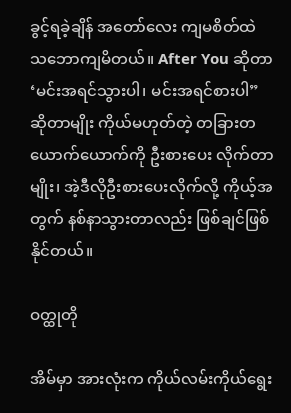ခွင့်ရခဲ့ချိန် အတော်လေး ကျမစိတ်ထဲ သဘောကျမိတယ်။ After You ဆိုတာ ‘မင်းအရင်သွားပါ၊ မင်းအရင်စားပါ” ဆိုတာမျိုး ကိုယ်မဟုတ်တဲ့ တခြားတယောက်ယောက်ကို ဦးစားပေး လိုက်တာမျိုး၊ အဲ့ဒီလိုဦးစားပေးလိုက်လို့ ကိုယ့်အတွက် နစ်နာသွားတာလည်း ဖြစ်ချင်ဖြစ်နိုင်တယ်။

ဝတ္ထုတို

အိမ်မှာ အားလုံးက ကိုယ်လမ်းကိုယ်ရွေး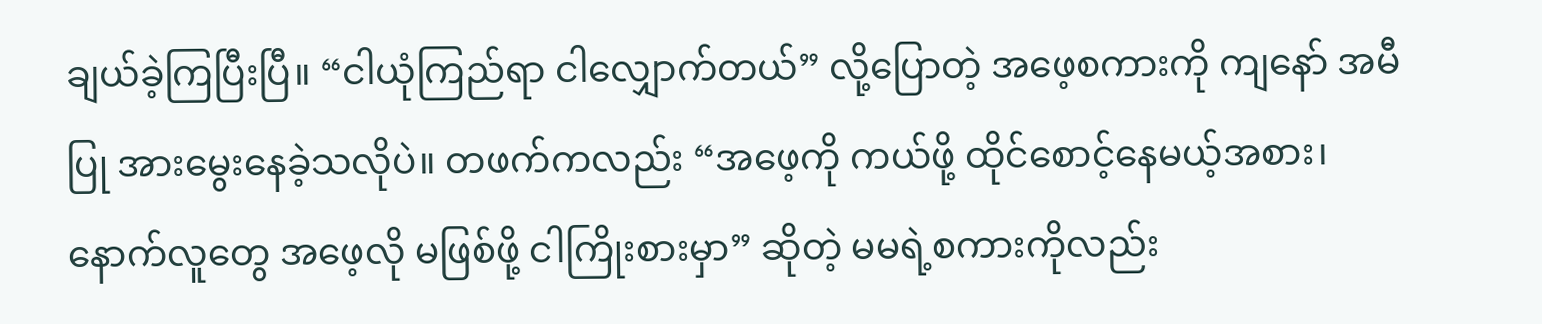ချယ်ခဲ့ကြပြီးပြီ။ “ငါယုံကြည်ရာ ငါလျှောက်တယ်” လို့ပြောတဲ့ အဖေ့စကားကို ကျနော် အမီပြု အားမွေးနေခဲ့သလိုပဲ။ တဖက်ကလည်း “အဖေ့ကို ကယ်ဖို့ ထိုင်စောင့်နေမယ့်အစား၊ နောက်လူတွေ အဖေ့လို မဖြစ်ဖို့ ငါကြိုးစားမှာ” ဆိုတဲ့ မမရဲ့စကားကိုလည်း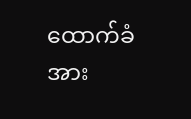ထောက်ခံအား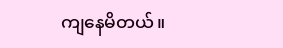ကျနေမိတယ်။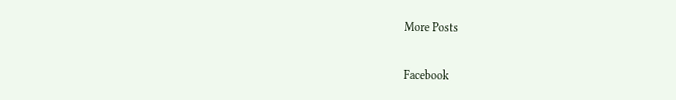More Posts

Facebook